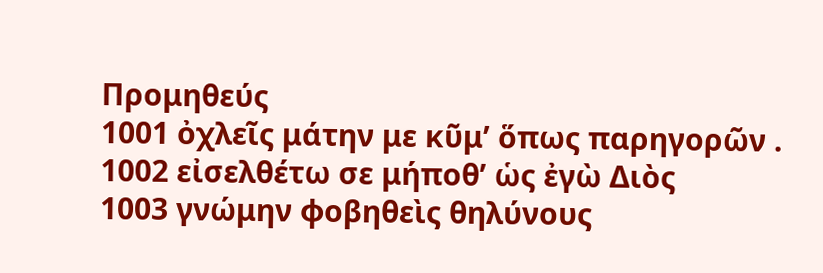Προμηθεύς
1001 ὀχλεῖς μάτην με κῦμ’ ὅπως παρηγορῶν .
1002 εἰσελθέτω σε μήποθ’ ὡς ἐγὼ Διὸς
1003 γνώμην φοβηθεὶς θηλύνους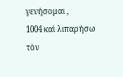γενήσομαι ,
1004 καὶ λιπαρήσω τὸν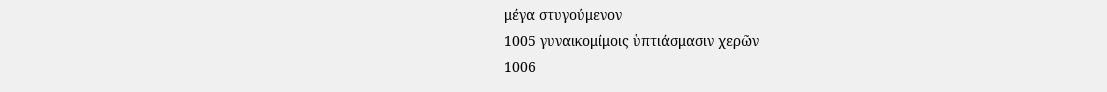μέγα στυγούμενον
1005 γυναικομίμοις ὑπτιάσμασιν χερῶν
1006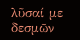λῦσαί με δεσμῶν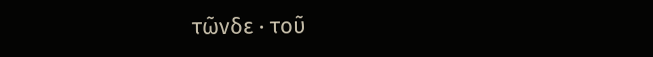τῶνδε · τοῦ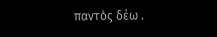παντὸς δέω .